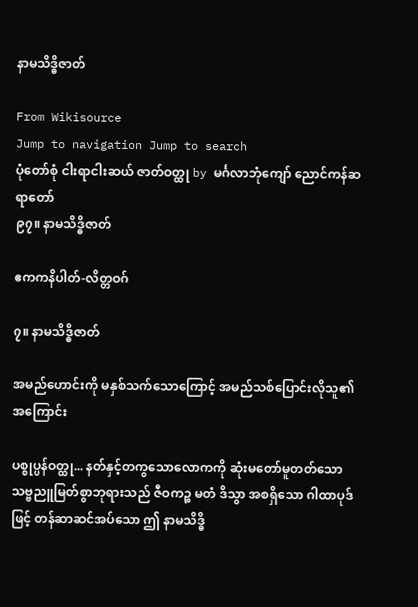နာမသိဒ္ဓိဇာတ်

From Wikisource
Jump to navigation Jump to search
ပုံတော်စုံ ငါးရာငါးဆယ် ဇာတ်ဝတ္ထု by မင်္ဂလာဘုံကျော် ညောင်ကန်ဆရာတော်
၉၇။ နာမသိဒ္ဓိဇာတ်

ဧကကနိပါတ်-လိတ္တဝဂ်

၇။ နာမသိဒ္ဓိဇာတ်

အမည်ဟောင်းကို မနှစ်သက်သောကြောင့် အမည်သစ်ပြောင်းလိုသူ၏အကြောင်း

ပစ္စုပ္ပန်ဝတ္ထု... နတ်နှင့်တကွသောလောကကို ဆုံးမတော်မူတတ်သော သဗ္ဗညူမြတ်စွာဘုရားသည် ဇီဝကဉ္စ မတံ ဒိသွာ အစရှိသော ဂါထာပုဒ်ဖြင့် တန်ဆာဆင်အပ်သော ဤ နာမသိဒ္ဓိ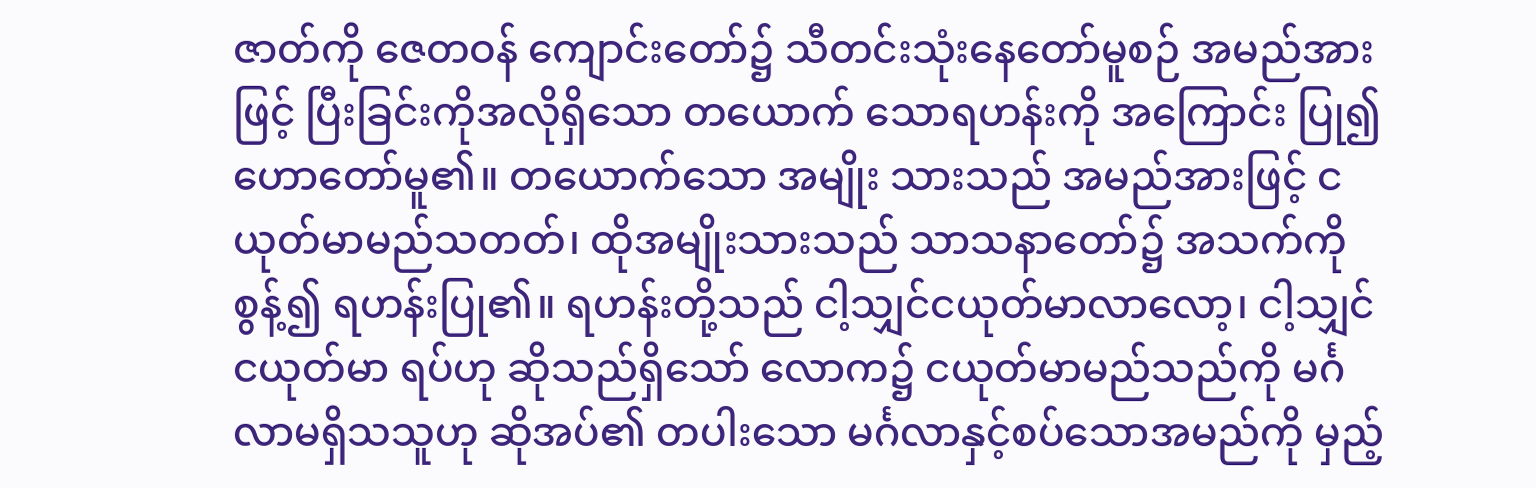ဇာတ်ကို ဇေတဝန် ကျောင်းတော်၌ သီတင်းသုံးနေတော်မူစဉ် အမည်အားဖြင့် ပြီးခြင်းကိုအလိုရှိသော တယောက် သောရဟန်းကို အကြောင်း ပြု၍ ဟောတော်မူ၏။ တယောက်သော အမျိုး သားသည် အမည်အားဖြင့် ငယုတ်မာမည်သတတ်၊ ထိုအမျိုးသားသည် သာသနာတော်၌ အသက်ကိုစွန့်၍ ရဟန်းပြု၏။ ရဟန်းတို့သည် ငါ့သျှင်ငယုတ်မာလာလော့၊ ငါ့သျှင်ငယုတ်မာ ရပ်ဟု ဆိုသည်ရှိသော် လောက၌ ငယုတ်မာမည်သည်ကို မင်္ဂလာမရှိသသူဟု ဆိုအပ်၏ တပါးသော မင်္ဂလာနှင့်စပ်သောအမည်ကို မှည့်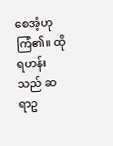စေအံ့ဟု ကြံ၏။ ထိုရဟန်းသည် ဆရာဥ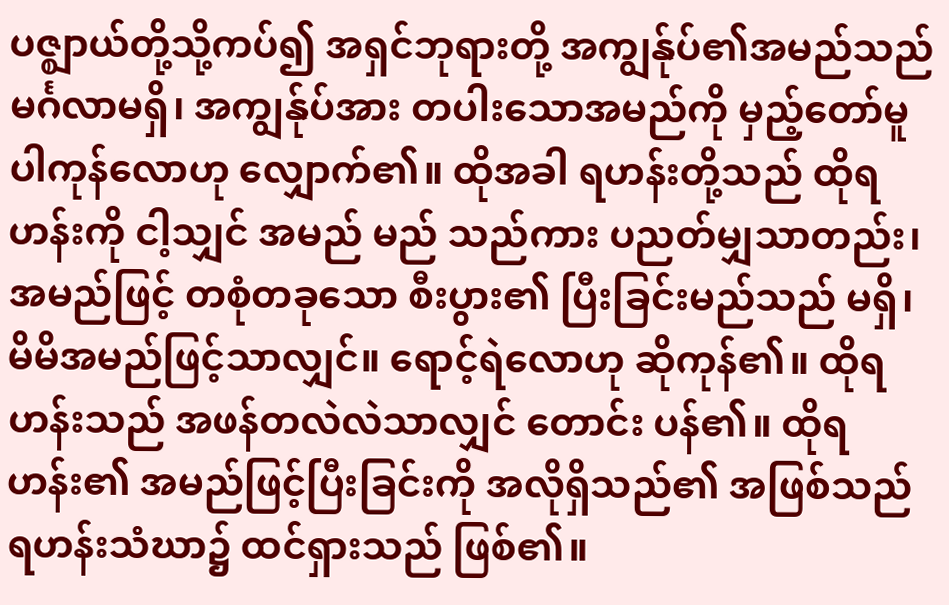ပဇ္ဈာယ်တို့သို့ကပ်၍ အရှင်ဘုရားတို့ အကျွန်ုပ်၏အမည်သည် မင်္ဂလာမရှိ၊ အကျွန်ုပ်အား တပါးသောအမည်ကို မှည့်တော်မူပါကုန်လောဟု လျှောက်၏။ ထိုအခါ ရဟန်းတို့သည် ထိုရဟန်းကို ငါ့သျှင် အမည် မည် သည်ကား ပညတ်မျှသာတည်း၊ အမည်ဖြင့် တစုံတခုသော စီးပွား၏ ပြီးခြင်းမည်သည် မရှိ၊ မိမိအမည်ဖြင့်သာလျှင်။ ရောင့်ရဲလောဟု ဆိုကုန်၏။ ထိုရဟန်းသည် အဖန်တလဲလဲသာလျှင် တောင်း ပန်၏။ ထိုရဟန်း၏ အမည်ဖြင့်ပြီးခြင်းကို အလိုရှိသည်၏ အဖြစ်သည် ရဟန်းသံဃာ၌ ထင်ရှားသည် ဖြစ်၏။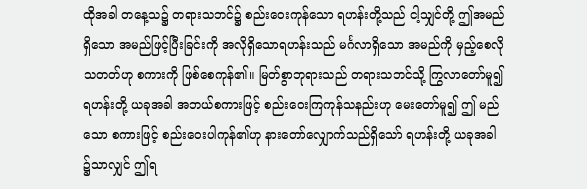ထိုအခါ တနေ့သ၌ တရားသဘင်၌ စည်းဝေးကုန်သော ရဟန်းတို့သည် ငါ့သျှင်တို့ ဤအမည်ရှိသော အမည်ဖြင့်ပြီးခြင်းကို အလိုရှိသောရဟန်းသည် မင်္ဂလာရှိသော အမည်ကို မှည့်စေလိုသတတ်ဟု စကားကို ဖြစ်စေကုန်၏။ မြတ်စွာဘုရားသည် တရားသဘင်သို့ ကြွလာတော်မူ၍ ရဟန်းတို့ ယခုအခါ အဘယ်စကားဖြင့် စည်းဝေးကြကုန်သနည်းဟု မေးတော်မူ၍ ဤ မည်သော စကားဖြင့် စည်းဝေးပါကုန်၏ဟု နားတော်လျှောက်သည်ရှိသော် ရဟန်းတို့ ယခုအခါ ၌သာလျှင် ဤရ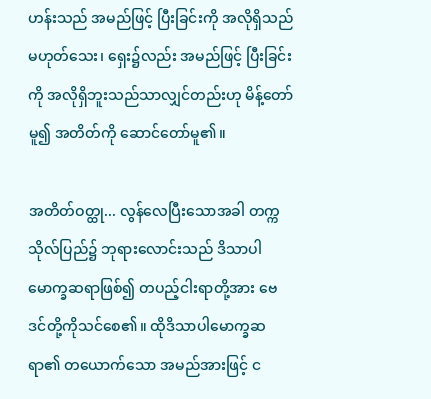ဟန်းသည် အမည်ဖြင့် ပြီးခြင်းကို အလိုရှိသည်မဟုတ်သေး၊ ရှေး၌လည်း အမည်ဖြင့် ပြီးခြင်းကို အလိုရှိဘူးသည်သာလျှင်တည်းဟု မိန့်တော်မူ၍ အတိတ်ကို ဆောင်တော်မူ၏။

အတိတ်ဝတ္ထု... လွန်လေပြီးသောအခါ တက္က သိုလ်ပြည်၌ ဘုရားလောင်းသည် ဒိသာပါမောက္ခဆရာဖြစ်၍ တပည့်ငါးရာတို့အား ဗေဒင်တို့ကိုသင်စေ၏။ ထိုဒိသာပါမောက္ခဆရာ၏ တယောက်သော အမည်အားဖြင့် င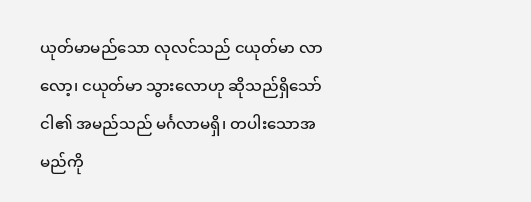ယုတ်မာမည်သော လုလင်သည် ငယုတ်မာ လာလော့၊ ငယုတ်မာ သွားလောဟု ဆိုသည်ရှိသော် ငါ၏ အမည်သည် မင်္ဂလာမရှိ၊ တပါးသောအမည်ကို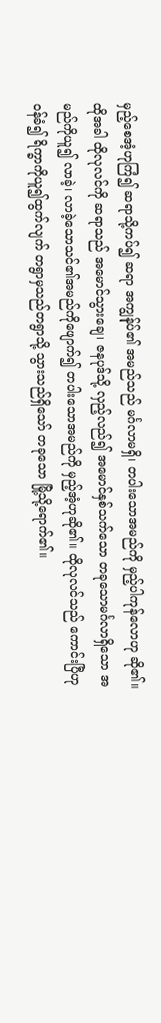မှည့်စေအံ့ဟုကြံ၍ ဆရာသို့ကပ်၍ ဆရာ အကျွန်ုပ်၏ အမည်သည် မင်္ဂလာမရှိ၊ တပါးသောအမည်ကို မှည့်ပါကုန်လောဟု ဆို၏။ ထိုအခါ ထိုလုလင်ကို ဆရာသည် အမောင်သွားချေ၊ ဇနပုဒ်သို့ လှည့်လည်၍ အမောင်နှစ်သက်သော တခုသောမင်္ဂလာရှိသော အမည်ကိုယူ၍ လာခဲ့၊ လာခဲ့သောသင်၏အမည်ကိုဖျောက်၍ တပါးသောအမည်ကို မှည့်အံ့ဟုဆို၏။ ထိုလုလင်သည် ကောင်းပြီဟုဝန်ခံ၍ ရိက္ခာကိုယူ၍ထွက်လျက် တရွာမှသည်တရွာသို့ သွားသည်ရှိသော် တခုသော မြို့သို့ရောက်၏။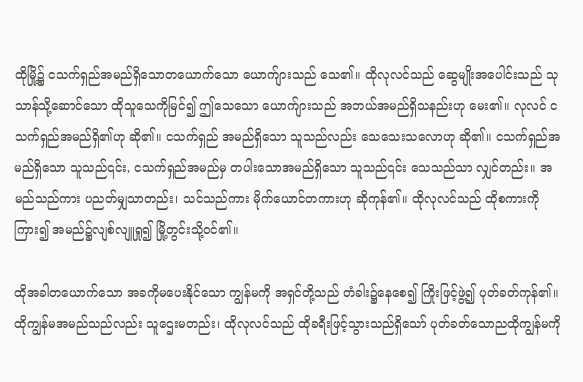ထိုမြို့၌ ငသက်ရှည်အမည်ရှိသောတယောက်သော ယောက်ျားသည် သေ၏။ ထိုလုလင်သည် ဆွေမျိုးအပေါင်းသည် သုသာန်သို့ဆောင်သော ထိုသူသေကိုမြင်၍ ဤသေသော ယောက်ျားသည် အဘယ်အမည်ရှိသနည်းဟု မေး၏။ လုလင် ငသက်ရှည်အမည်ရှိ၏ဟု ဆို၏။ ငသက်ရှည် အမည်ရှိသော သူသည်လည်း သေသေးသလောဟု ဆို၏။ ငသက်ရှည်အမည်ရှိသော သူသည်၎င်း, ငသက်ရှည်အမည်မှ တပါးသောအမည်ရှိသော သူသည်၎င်း သေသည်သာ လျှင်တည်း။ အမည်သည်ကား ပညတ်မျှသာတည်း၊ သင်သည်ကား မိုက်ယောင်တကားဟု ဆိုကုန်၏။ ထိုလုလင်သည် ထိုစကားကိုကြား၍ အမည်၌လျစ်လျူရှု၍ မြို့တွင်းသို့ဝင်၏။

ထိုအခါတယောက်သော အခကိုမပေးနိုင်သော ကျွန်မကို အရှင်တို့သည် တံခါး၌နေစေ၍ ကြိုးဖြင့်ဖွဲ့၍ ပုတ်ခတ်ကုန်၏။ ထိုကျွန်မအမည်သည်လည်း သူဌေးမတည်း၊ ထိုလုလင်သည် ထိုခရီးဖြင့်သွားသည်ရှိသော် ပုတ်ခတ်သောညထိုကျွန်မကို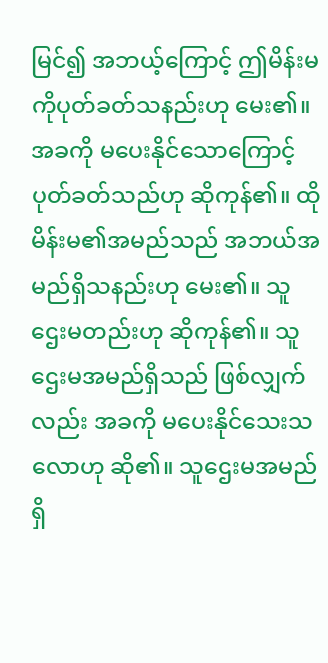မြင်၍ အဘယ့်ကြောင့် ဤမိန်းမကိုပုတ်ခတ်သနည်းဟု မေး၏။ အခကို မပေးနိုင်သောကြောင့် ပုတ်ခတ်သည်ဟု ဆိုကုန်၏။ ထိုမိန်းမ၏အမည်သည် အဘယ်အမည်ရှိသနည်းဟု မေး၏။ သူဌေးမတည်းဟု ဆိုကုန်၏။ သူဌေးမအမည်ရှိသည် ဖြစ်လျှက်လည်း အခကို မပေးနိုင်သေးသလောဟု ဆို၏။ သူဌေးမအမည်ရှိ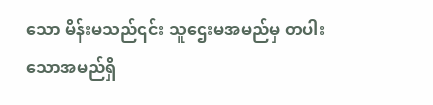သော မိန်းမသည်၎င်း သူဌေးမအမည်မှ တပါးသောအမည်ရှိ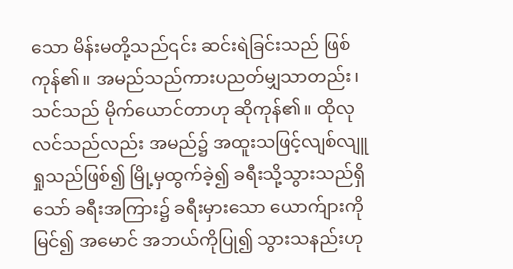သော မိန်းမတို့သည်၎င်း ဆင်းရဲခြင်းသည် ဖြစ်ကုန်၏။ အမည်သည်ကားပညတ်မျှသာတည်း၊ သင်သည် မိုက်ယောင်တာဟု ဆိုကုန်၏။ ထိုလုလင်သည်လည်း အမည်၌ အထူးသဖြင့်လျစ်လျူရှုသည်ဖြစ်၍ မြို့မှထွက်ခဲ့၍ ခရီးသို့သွားသည်ရှိသော် ခရီးအကြား၌ ခရီးမှားသော ယောက်ျားကိုမြင်၍ အမောင် အဘယ်ကိုပြု၍ သွားသနည်းဟု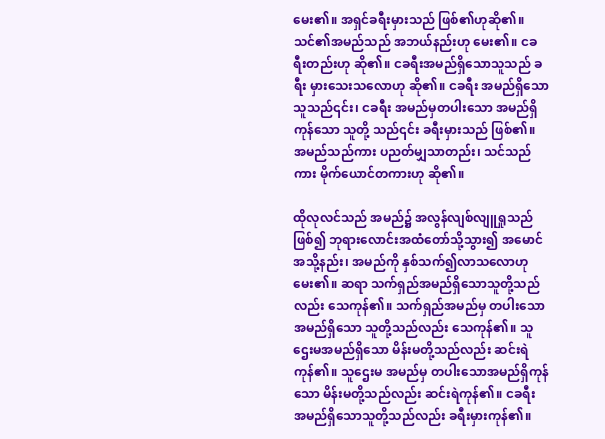မေး၏။ အရှင်ခရီးမှားသည် ဖြစ်၏ဟုဆို၏။ သင်၏အမည်သည် အဘယ်နည်းဟု မေး၏။ ငခရီးတည်းဟု ဆို၏။ ငခရီးအမည်ရှိသောသူသည် ခရီး မှားသေးသလောဟု ဆို၏။ ငခရီး အမည်ရှိသော သူသည်၎င်း၊ ငခရီး အမည်မှတပါးသော အမည်ရှိကုန်သော သူတို့ သည်၎င်း ခရီးမှားသည် ဖြစ်၏။ အမည်သည်ကား ပညတ်မျှသာတည်း၊ သင်သည်ကား မိုက်ယောင်တကားဟု ဆို၏။

ထိုလုလင်သည် အမည်၌ အလွန်လျစ်လျူရှုသည်ဖြစ်၍ ဘုရားလောင်းအထံတော်သို့သွား၍ အမောင် အသို့နည်း၊ အမည်ကို နှစ်သက်၍လာသလောဟုမေး၏။ ဆရာ သက်ရှည်အမည်ရှိသောသူတို့သည်လည်း သေကုန်၏။ သက်ရှည်အမည်မှ တပါးသောအမည်ရှိသော သူတို့သည်လည်း သေကုန်၏။ သူဌေးမအမည်ရှိသော မိန်းမတို့သည်လည်း ဆင်းရဲကုန်၏။ သူဌေးမ အမည်မှ တပါးသောအမည်ရှိကုန်သော မိန်းမတို့သည်လည်း ဆင်းရဲကုန်၏။ ငခရီး အမည်ရှိသောသူတို့သည်လည်း ခရီးမှားကုန်၏။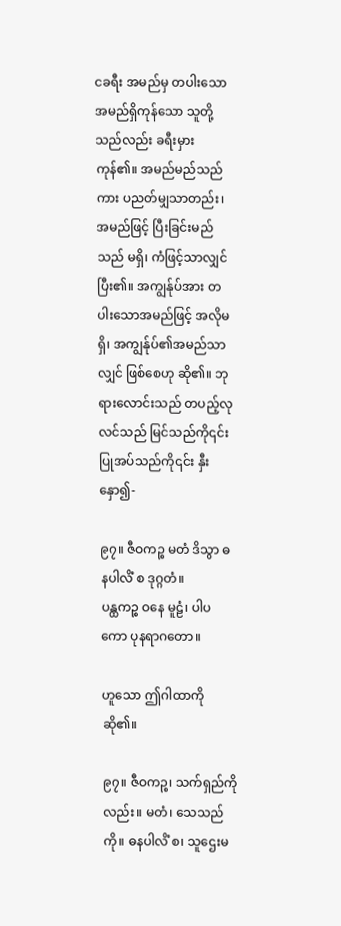ငခရီး အမည်မှ တပါးသောအမည်ရှိကုန်သော သူတို့သည်လည်း ခရီးမှားကုန်၏။ အမည်မည်သည်ကား ပညတ်မျှသာတည်း၊ အမည်ဖြင့် ပြီးခြင်းမည်သည် မရှိ၊ ကံဖြင့်သာလျှင် ပြီး၏။ အကျွန်ုပ်အား တပါးသောအမည်ဖြင့် အလိုမရှိ၊ အကျွန်ုပ်၏အမည်သာလျှင် ဖြစ်စေဟု ဆို၏။ ဘုရားလောင်းသည် တပည့်လုလင်သည် မြင်သည်ကို၎င်း ပြုအပ်သည်ကို၎င်း နှီးနှော၍-

၉၇။ ဇီဝကဉ္စ မတံ ဒိသွာ ဓနပါလိံ စ ဒုဂ္ဂတံ။
ပန္ထကဉ္စ ဝနေ မူဠံ၊ ပါပကော ပုနရာဂတော။

ဟူသော ဤဂါထာကို ဆို၏။

၉၇။ ဇီဝကဉ္စ၊ သက်ရှည်ကိုလည်း။ မတံ၊ သေသည်ကို။ ဓနပါလိံ စ၊ သူဌေးမ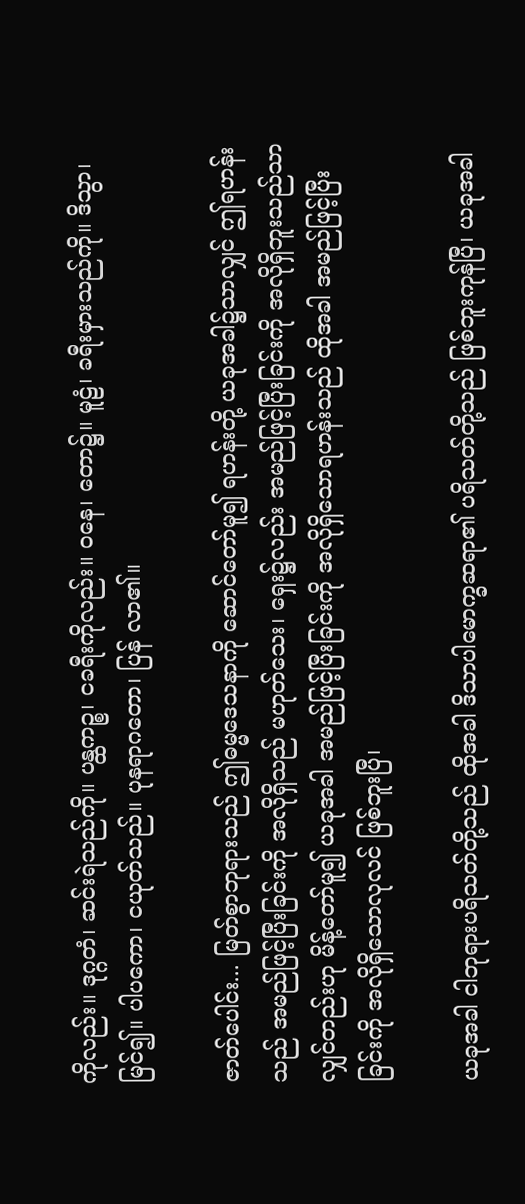ကိုလည်း။ ဒုဂ္ဂတံ၊ ဆင်းရဲသည်ကို။ ပန္ထကဉ္စ၊ ငခရီးကိုလည်း။ ဝနေ၊ တော၌။ မူဠံ၊ ခရီးမှားသည်ကို။ ဒိသွာ၊ မြင်၍။ ပါပကော၊ ငယုတ်သည်။ ပုနရာဂတော၊ ပြန် လာ၏။

ဇာတ်ပေါင်း... မြတ်စွာဘုရားသည် ဤဓမ္မဒေသနာကို ဆောင်တော်မူ၍ ရဟန်းတို့ ယခုအခါ၌သာလျှင် ဤရဟန်းသည် အမည်ဖြင့်ပြီးခြင်းကို အလိုရှိသည် မဟုတ်သေး၊ ရှေး၌လည်း အမည်ဖြင့်ပြီးခြင်းကို အလိုရှိဘူးသည်သာလျှင်တည်းဟု မိန့်တော်မူ၍ ယခုအခါ အမည်ဖြင့်ပြီးခြင်းကို အလိုရှိသောရဟန်းသည် ထိုအခါ အမည်ဖြင့်ပြီးခြင်းကို အလိုရှိသောလုလင် ဖြစ်ဘူးပြီ၊

ယခုအခါ ငါဘုရားပရိသတ်တို့သည် ထိုအခါ ဒိသာပါမောက္ခဆရာ၏ ပရိသတ်တို့သည် ဖြစ်ဘူးကုန်ပြီ၊ ယခုအခါ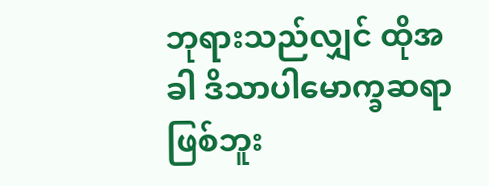ဘုရားသည်လျှင် ထိုအခါ ဒိသာပါမောက္ခဆရာဖြစ်ဘူး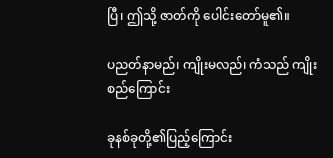ပြီ၊ ဤသို့ ဇာတ်ကို ပေါင်းတော်မူ၏။

ပညတ်နာမည်၊ ကျိုးမလည်၊ ကံသည် ကျိုးစည်ကြောင်း

ခုနစ်ခုတို့၏ပြည့်ကြောင်း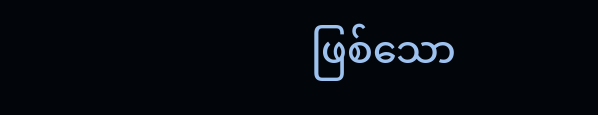ဖြစ်သော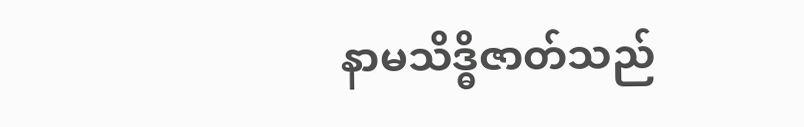နာမသိဒ္ဓိဇာတ်သည်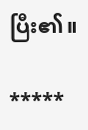ပြီး၏။

*****